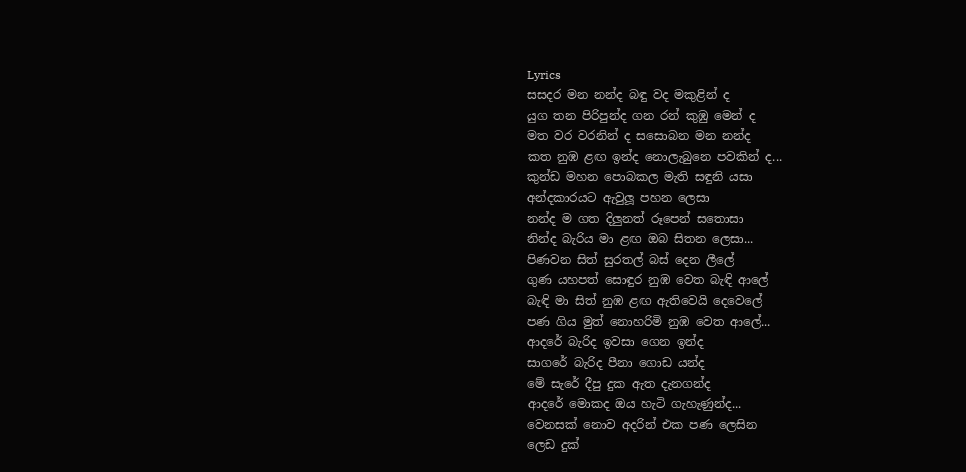Lyrics
සසදර මන නන්ද බඳු වද මකුළින් ද
යුග තන පිරිපුන්ද ගන රන් කුඹු මෙන් ද
මත වර වරනින් ද සසොබන මන නන්ද
කත නුඹ ළඟ ඉන්ද නොලැබුනෙ පවකින් ද...
කුන්ඩ මහන පොබකල මැති සඳුනි යසා
අන්දකාරයට ඇවුලූ පහන ලෙසා
නන්ද ම ගත දිලුනත් රූපෙන් සතොසා
නින්ද බැරිය මා ළඟ ඔබ සිතන ලෙසා...
පිණවන සිත් සුරතල් බස් දෙන ලීලේ
ගුණ යහපත් සොඳුර නුඹ වෙත බැඳි ආලේ
බැඳි මා සිත් නුඹ ළඟ ඇතිවෙයි දෙවෙලේ
පණ ගිය මුත් නොහරිමි නුඹ වෙත ආලේ...
ආදරේ බැරිද ඉවසා ගෙන ඉන්ද
සාගරේ බැරිද පීනා ගොඩ යන්ද
මේ සැරේ දීපු දුක ඇත දැනගන්ද
ආදරේ මොකද ඔය හැටි ගැහැණුන්ද...
වෙනසක් නොව අදරින් එක පණ ලෙසින
ලෙඩ දුක්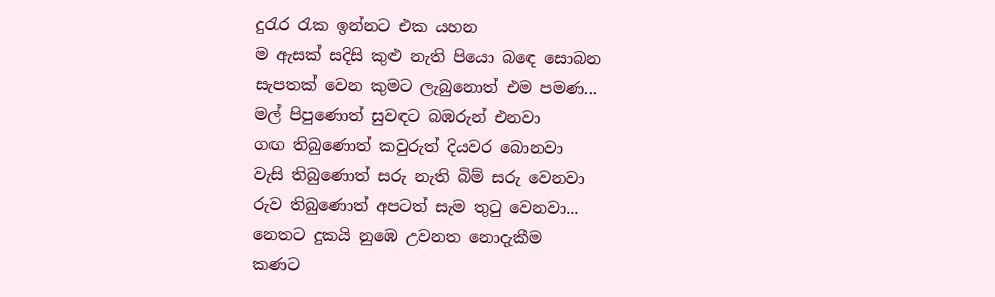දුරැර රැක ඉන්නට එක යහන
ම ඇසක් සදිසි කුළු නැති පියො බඳෙ සොබන
සැපතක් වෙන කුමට ලැබුනොත් එම පමණ...
මල් පිපුණොත් සුවඳට බඹරුන් එනවා
ගඟ තිබුණොත් කවුරුත් දියවර බොනවා
වැසි තිබුණොත් සරු නැති බිම් සරු වෙනවා
රුව තිබුණොත් අපටත් සැම තුටු වෙනවා...
නෙතට දුකයි නුඹෙ උවනත නොදැකීම
කණට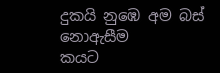දුකයි නුඹෙ අම බස් නොඇසීම
කයට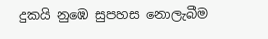දුකයි නුඹෙ සුපහස නොලැබීම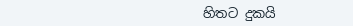හිතට දුකයි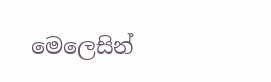මෙලෙසින්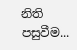නිති පසුවීම...